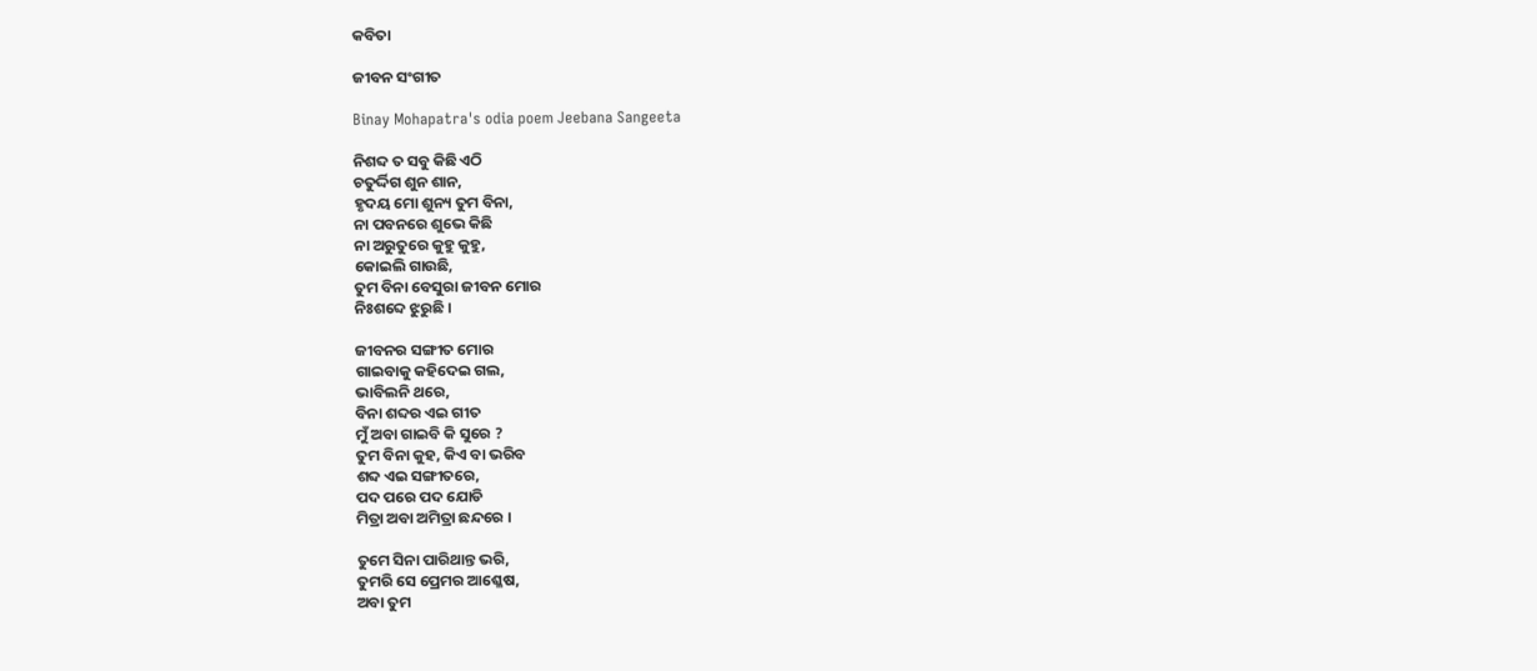କବିତା

ଜୀବନ ସଂଗୀତ

Binay Mohapatra's odia poem Jeebana Sangeeta

ନିଶବ୍ଦ ତ ସବୁ କିଛି ଏଠି
ଚତୁର୍ଦ୍ଦିଗ ଶୁନ ଶାନ,
ହୃଦୟ ମୋ ଶୁନ୍ୟ ତୁମ ବିନା,
ନା ପବନରେ ଶୁଭେ କିଛି
ନା ଅରୁତୁରେ କୁହୁ କୁହୁ,
କୋଇଲି ଗାଉଛି,
ତୁମ ବିନା ବେସୁରା ଜୀବନ ମୋର
ନିଃଶବ୍ଦେ ଝୁରୁଛି ।

ଜୀବନର ସଙ୍ଗୀତ ମୋର
ଗାଇବାକୁ କହିଦେଇ ଗଲ,
ଭାବିଲନି ଥରେ,
ବିନା ଶବ୍ଦର ଏଇ ଗୀତ
ମୁଁ ଅବା ଗାଇବି କି ସୁରେ ?
ତୁମ ବିନା କୁହ, କିଏ ବା ଭରିବ
ଶବ୍ଦ ଏଇ ସଙ୍ଗୀତରେ,
ପଦ ପରେ ପଦ ଯୋଡି
ମିତ୍ରା ଅବା ଅମିତ୍ରା ଛନ୍ଦରେ ।

ତୁମେ ସିନା ପାରିଥାନ୍ତ ଭରି,
ତୁମରି ସେ ପ୍ରେମର ଆଶ୍ଳେଷ,
ଅବା ତୁମ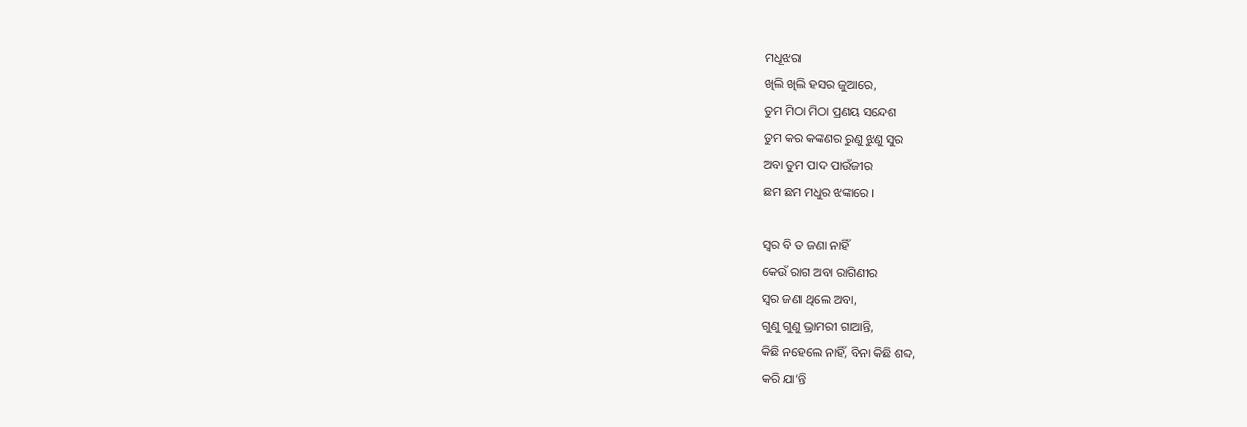ମଧୂଝରା
ଖିଲି ଖିଲି ହସର ଜୁଆରେ,
ତୁମ ମିଠା ମିଠା ପ୍ରଣୟ ସନ୍ଦେଶ
ତୁମ କର କଙ୍କଣର ରୁଣୁ ଝୁଣୁ ସୁର
ଅବା ତୁମ ପାଦ ପାଉଁଜୀର
ଛମ ଛମ ମଧୁର ଝଙ୍କାରେ ।

ସ୍ୱର ବି ତ ଜଣା ନାହିଁ
କେଉଁ ରାଗ ଅବା ରାଗିଣୀର
ସ୍ୱର ଜଣା ଥିଲେ ଅବା,
ଗୁଣୁ ଗୁଣୁ ଭ୍ରାମରୀ ଗାଆନ୍ତି,
କିଛି ନହେଲେ ନାହିଁ, ବିନା କିଛି ଶବ୍ଦ,
କରି ଯା’ନ୍ତି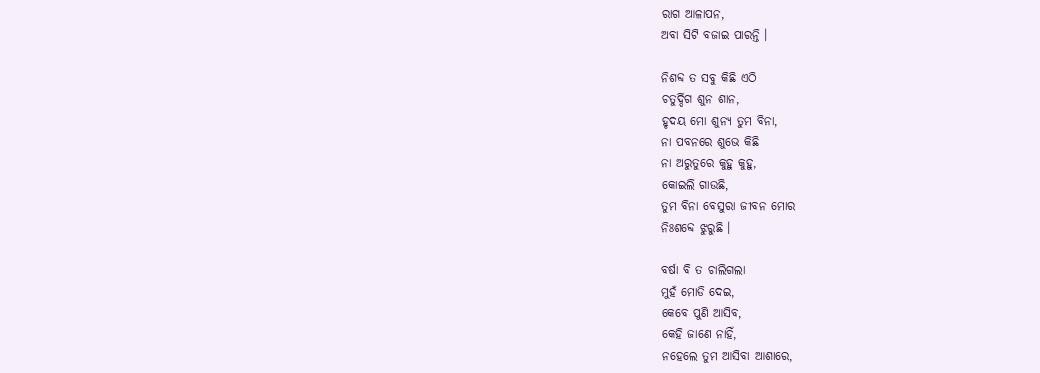ରାଗ ଆଳାପନ,
ଅବା ସିଟି ବଜାଇ ପାରନ୍ତି ।

ନିଶବ୍ଦ ତ ସବୁ କିଛି ଏଠି
ଚତୁର୍ଦ୍ଦିଗ ଶୁନ ଶାନ,
ହୃଦୟ ମୋ ଶୁନ୍ୟ ତୁମ ବିନା,
ନା ପବନରେ ଶୁଭେ କିଛି
ନା ଅରୁତୁରେ କୁହୁ କୁହୁ,
କୋଇଲି ଗାଉଛି,
ତୁମ ବିନା ବେସୁରା ଜୀବନ ମୋର
ନିଃଶବ୍ଦେ ଝୁରୁଛି ।

ବର୍ଷା ବି ତ ଚାଲିଗଲା
ମୁହଁ ମୋଡି ଦେଇ,
କେବେ ପୁଣି ଆସିବ,
କେହି ଜାଣେ ନାହିଁ,
ନହେଲେ ତୁମ ଆସିବା ଆଶାରେ,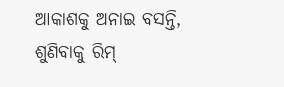ଆକାଶକୁ ଅନାଇ ବସନ୍ତି,
ଶୁଣିବାକୁ ରିମ୍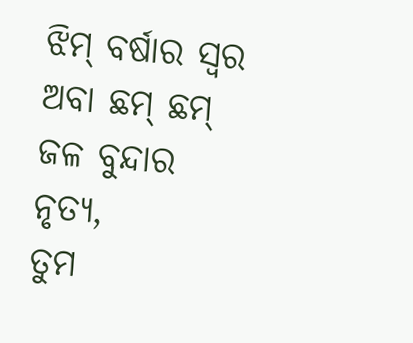ଝିମ୍ ବର୍ଷାର ସ୍ୱର
ଅବା ଛମ୍ ଛମ୍ ଜଳ ବୁନ୍ଦାର ନୃତ୍ଯ,
ତୁମ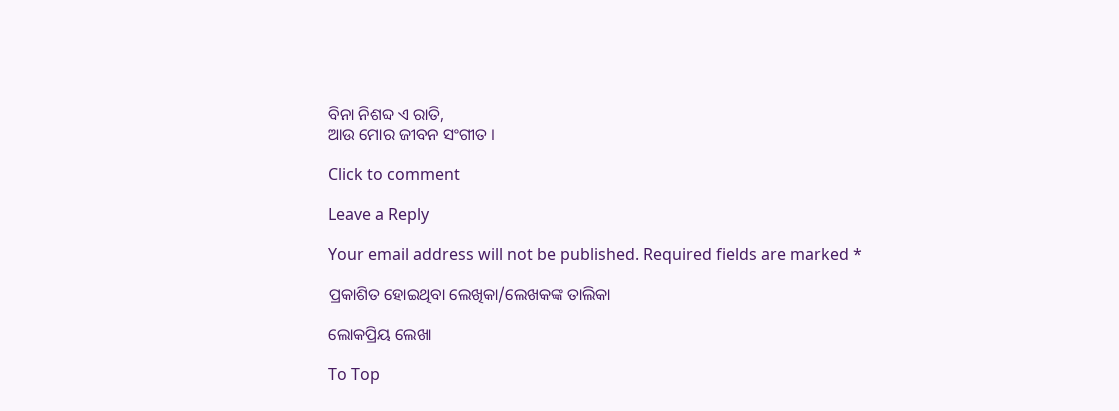ବିନା ନିଶବ୍ଦ ଏ ରାତି,
ଆଉ ମୋର ଜୀବନ ସଂଗୀତ ।

Click to comment

Leave a Reply

Your email address will not be published. Required fields are marked *

ପ୍ରକାଶିତ ହୋଇଥିବା ଲେଖିକା/ଲେଖକଙ୍କ ତାଲିକା

ଲୋକପ୍ରିୟ ଲେଖା

To Top